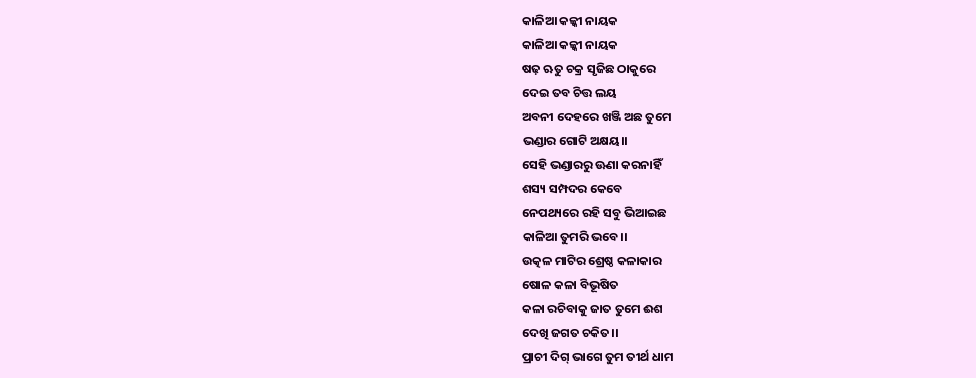କାଳିଆ କଳ୍କୀ ନାୟକ
କାଳିଆ କଳ୍କୀ ନାୟକ
ଷଢ଼ ଋତୁ ଚକ୍ର ସୃଜିଛ ଠାକୁରେ
ଦେଇ ତବ ଚିତ୍ତ ଲୟ
ଅବନୀ ଦେହରେ ଖଞ୍ଜି ଅଛ ତୁମେ
ଭଣ୍ଡାର ଗୋଟି ଅକ୍ଷୟ।।
ସେହି ଭଣ୍ଡାରରୁ ଊଣା କରନାହିଁ
ଶସ୍ୟ ସମ୍ପଦର କେବେ
ନେପଥ୍ୟରେ ରହି ସବୁ ଭିଆଇଛ
କାଳିଆ ତୁମରି ଭବେ।।
ଉତ୍କଳ ମାଟିର ଶ୍ରେଷ୍ଠ କଳାକାର
ଷୋଳ କଳା ବିଭୂଷିତ
କଳା ରଚିବାକୁ ଜାତ ତୁମେ ଈଶ
ଦେଖି ଜଗତ ଚକିତ।।
ପ୍ରାଚୀ ଦିଗ୍ ଭାଗେ ତୁମ ତୀର୍ଥ ଧାମ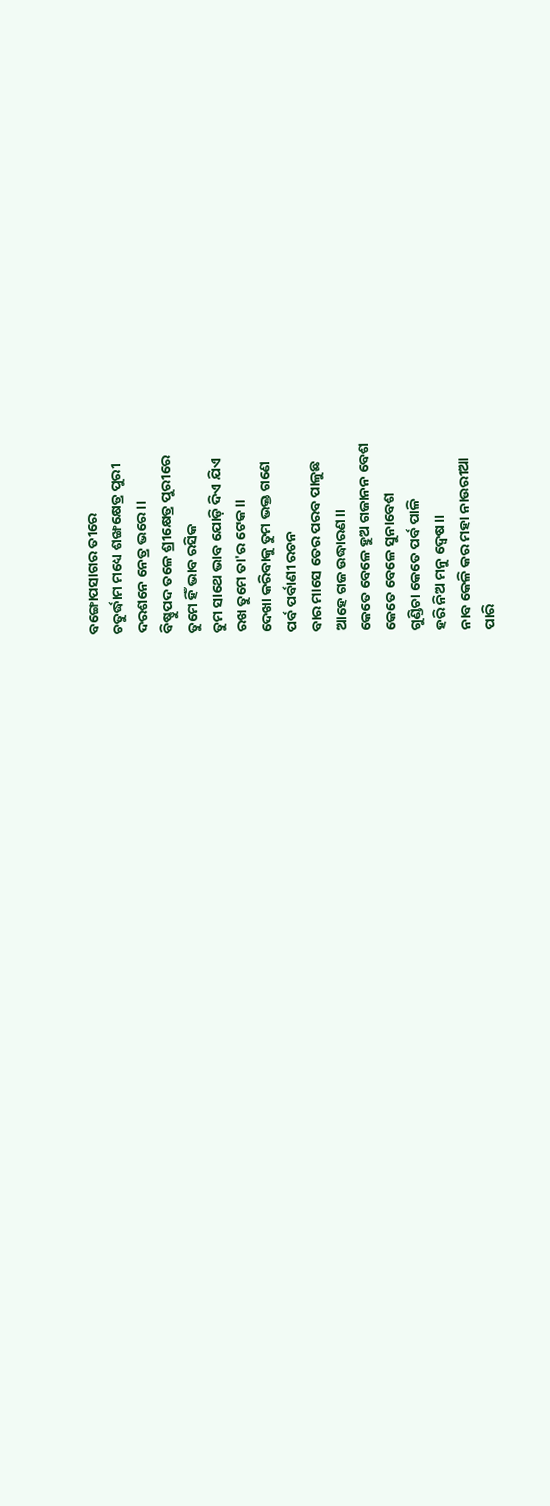ବଙ୍ଗୋପସାଗର ତୀରେ
ଚତୁର୍ଦ୍ଧାମ ମଧ୍ୟେ ଶଙ୍ଖକ୍ଷେତ୍ର ପୁରୀ
ଦରଶନେ ନେତ୍ର ଭରେ।।
ବିଷ୍ଣୁପଦ ତଳେ ଶ୍ରୀକ୍ଷେତ୍ର ପୁରୀରେ
ତୁମେ ହିଁ ଭାବ ରସିକ
ତୁମ ସାଥେ ଭାବ ଯୋଡ଼ି ଦିଏ ଯିଏ
ରଖ ତୁମେ ତା'ର ଟେକ।।
ଦେଖା କରିବାକୁ ତୁମ ଭକ୍ତ ଗଣେ
ପର୍ବ ପର୍ବାଣୀ ରଚନ
ବାର ମାସେ ତେର ପରବ ପାଳୁଛ
ଆହେ ଗଜ ଉଦ୍ଧାରଣ।।
କେତେ ବେଳେ ହୁଅ ଗଜାନନ ବେଶ
କେତେ ବେଳେ ସୁନାବେଶ
ଗୁଣ୍ଡିଚା କେତେ ପର୍ବ ପାଳି
ହରି ନିଅ ମନୁ ଦ୍ୱେଷ।।
ନାବ କେଳି କର ମହା ନାଉରୀଆ
ପାରି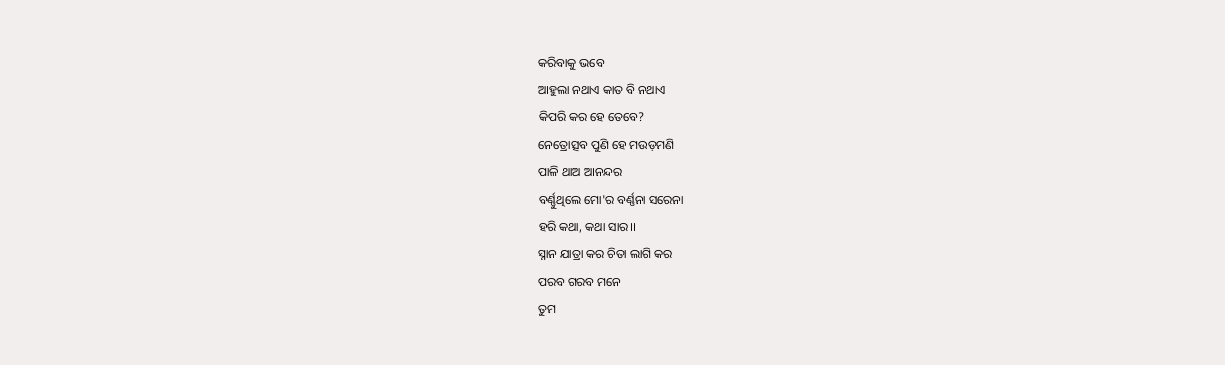କରିବାକୁ ଭବେ
ଆହୁଲା ନଥାଏ କାତ ବି ନଥାଏ
କିପରି କର ହେ ତେବେ?
ନେତ୍ରୋତ୍ସବ ପୁଣି ହେ ମଉଡ଼ମଣି
ପାଳି ଥାଅ ଆନନ୍ଦର
ବର୍ଣ୍ଣୁଥିଲେ ମୋ'ର ବର୍ଣ୍ଣନା ସରେନା
ହରି କଥା, କଥା ସାର।।
ସ୍ନାନ ଯାତ୍ରା କର ଚିତା ଲାଗି କର
ପରବ ଗରବ ମନେ
ତୁମ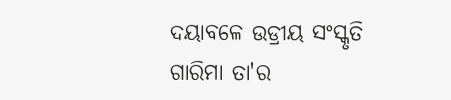ଦୟାବଳେ ଉଡ୍ରୀୟ ସଂସ୍କୃତି
ଗାରିମା ତା'ର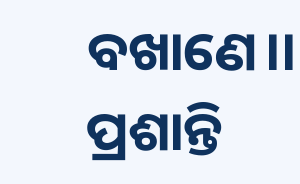ବଖାଣେ।।
ପ୍ରଶାନ୍ତି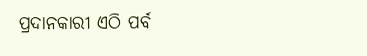ପ୍ରଦାନକାରୀ ଏଠି ପର୍ବ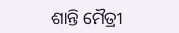ଶାନ୍ତି ମୈତ୍ରୀ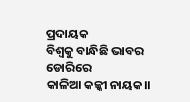ପ୍ରଦାୟକ
ବିଶ୍ବକୁ ବାନ୍ଧିଛି ଭାବର ଡୋରିରେ
କାଳିଆ କଳ୍କୀ ନାୟକ।।